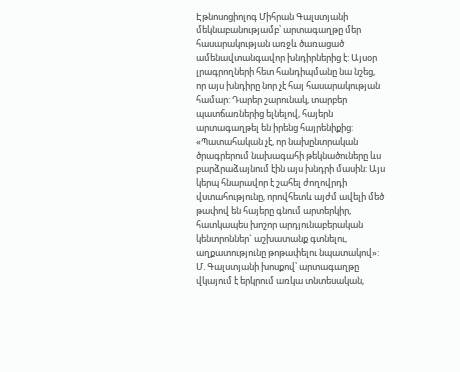Էթնոսոցիոլոգ Միհրան Գալստյանի մեկնաբանությամբ՝ արտագաղթը մեր հասարակության առջև ծառացած ամենավտանգավոր խնդիրներից է: Այսօր լրագրողների հետ հանդիպմանը նա նշեց, որ այս խնդիրը նոր չէ հայ հասարակության համար: Դարեր շարունակ, տարբեր պատճառներից ելնելով, հայերն արտագաղթել են իրենց հայրենիքից:
«Պատահական չէ, որ նախընտրական ծրագրերում նախագահի թեկնածուները ևս բարձրաձայնում էին այս խնդրի մասին: Այս կերպ հնարավոր է շահել ժողովրդի վստահությունը, որովհետև այժմ ավելի մեծ թափով են հայերը գնում արտերկիր, հատկապես խոշոր արդյունաբերական կենտրոններ` աշխատանք գտնելու, աղքատությունը թոթափելու նպատակով»:
Մ. Գալստյանի խոսքով՝ արտագաղթը վկայում է երկրում առկա տնտեսական,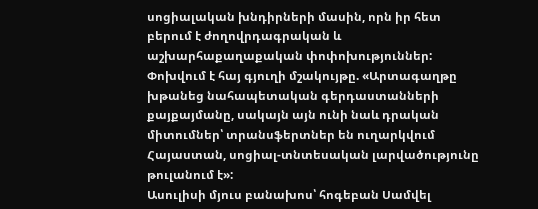սոցիալական խնդիրների մասին, որն իր հետ բերում է ժողովրդագրական և աշխարհաքաղաքական փոփոխություններ: Փոխվում է հայ գյուղի մշակույթը. «Արտագաղթը խթանեց նահապետական գերդաստանների քայքայմանը, սակայն այն ունի նաև դրական միտումներ՝ տրանսֆերտներ են ուղարկվում Հայաստան, սոցիալ-տնտեսական լարվածությունը թուլանում է»:
Ասուլիսի մյուս բանախոս՝ հոգեբան Սամվել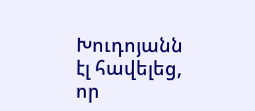Խուդոյանն էլ հավելեց, որ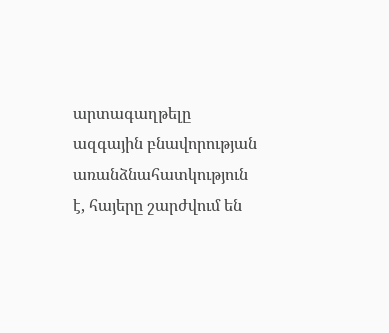արտագաղթելը ազգային բնավորության առանձնահատկություն է, հայերը շարժվում են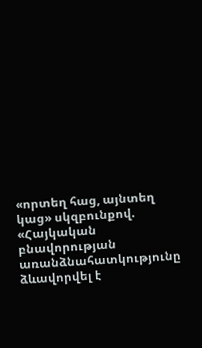«որտեղ հաց, այնտեղ կաց» սկզբունքով. «Հայկական բնավորության առանձնահատկությունը ձևավորվել է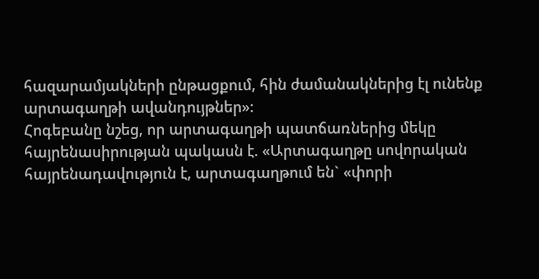հազարամյակների ընթացքում, հին ժամանակներից էլ ունենք արտագաղթի ավանդույթներ»:
Հոգեբանը նշեց, որ արտագաղթի պատճառներից մեկը հայրենասիրության պակասն է. «Արտագաղթը սովորական հայրենադավություն է, արտագաղթում են` «փորի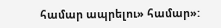համար ապրելու» համար»: